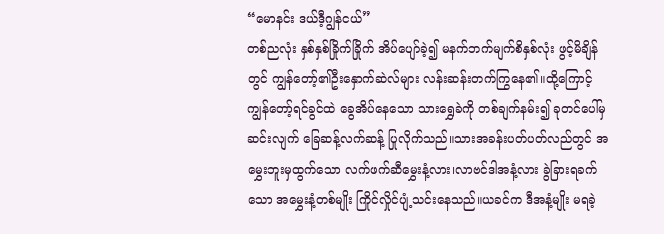“မောနင်း ဒယ်ဒီ့ဂျွန်ငယ်”
တစ်ညလုံး နှစ်နှစ်ခြိုက်ခြိုက် အိပ်ပျော်ခဲ့၍ မနက်ဘက်မျက်စိနှစ်လုံး ဖွင့်မိချိန်တွင် ကျွန်တော့်၏ဦးနှောက်ဆဲလ်များ လန်းဆန်းတက်ကြွနေ၏။ထို့ကြောင့် ကျွန်တော့်ရင်ခွင်ထဲ ခွေအိပ်နေသော သားရွှေခဲကို တစ်ချက်နမ်း၍ ခုတင်ပေါ်မှ ဆင်းလျက် ခြေဆန့်လက်ဆန့် ပြုလိုက်သည်။သားအခန်းပတ်ပတ်လည်တွင် အမွှေးဘူးမှထွက်သော လက်ဖက်ဆီမွှေးနံ့လား၊လာဗင်ဒါအနံ့လား ခွဲခြားရခက်သော အမွှေးနံ့တစ်မျိုး ကြိုင်လှိုင်ပျံ့သင်းနေသည်။ယခင်က ဒီအနံ့မျိုး မရခဲ့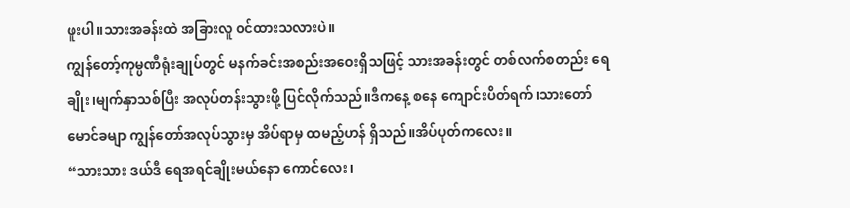ဖူးပါ။သားအခန်းထဲ အခြားလူ ၀င်ထားသလားပဲ။
ကျွန်တော့်ကုမ္ပဏီရုံးချုပ်တွင် မနက်ခင်းအစည်းအဝေးရှိသဖြင့် သားအခန်းတွင် တစ်လက်စတည်း ရေချိုး၊မျက်နှာသစ်ပြီး အလုပ်တန်းသွားဖို့ ပြင်လိုက်သည်။ဒီကနေ့ စနေ ကျောင်းပိတ်ရက်၊သားတော်မောင်ခမျာ ကျွန်တော်အလုပ်သွားမှ အိပ်ရာမှ ထမည့်ဟန် ရှိသည်။အိပ်ပုတ်ကလေး။
“သားသား ဒယ်ဒီ ရေအရင်ချိုးမယ်နော ကောင်လေး၊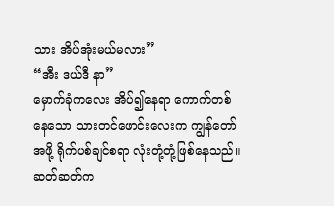သား အိပ်အုံးမယ်မလား”
“အီး ဒယ်ဒီ နာ”
မှောက်ခုံကလေး အိပ်၍နေရာ ကောက်တစ်နေသော သားတင်ဖောင်းလေးက ကျွန်တော်အဖို့ ရိုက်ပစ်ချင်စရာ လုံးတုံ့တုံ့ဖြစ်နေသည်။ဆတ်ဆတ်က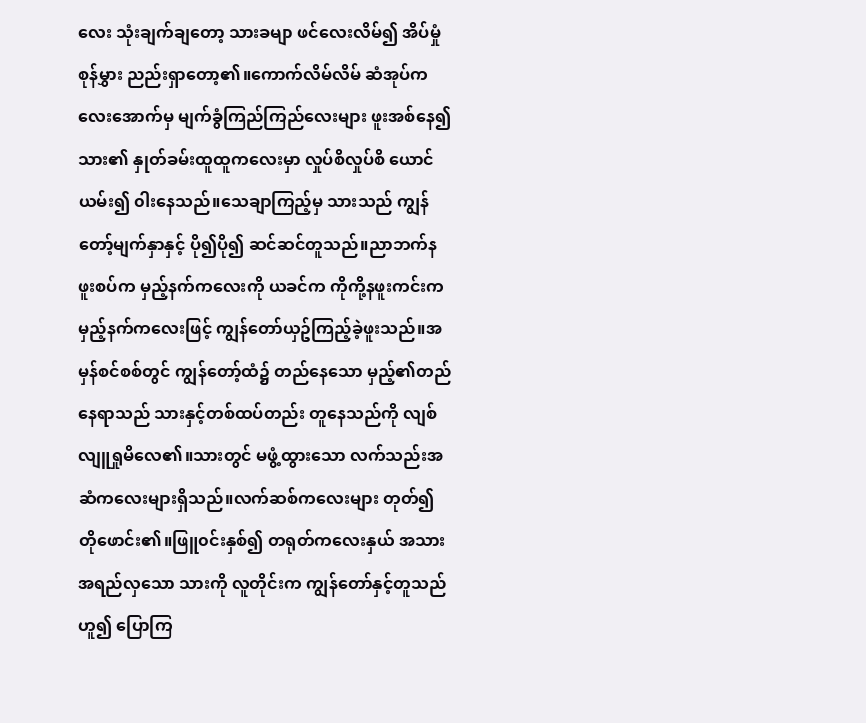လေး သုံးချက်ချတော့ သားခမျာ ဖင်လေးလိမ်၍ အိပ်မှုံစုန်မွှား ညည်းရှာတော့၏။ကောက်လိမ်လိမ် ဆံအုပ်ကလေးအောက်မှ မျက်ခွံကြည်ကြည်လေးများ ဖူးအစ်နေ၍ သား၏ နှုတ်ခမ်းထူထူကလေးမှာ လှုပ်စိလှုပ်စိ ယောင်ယမ်း၍ ၀ါးနေသည်။သေချာကြည့်မှ သားသည် ကျွန်တော့်မျက်နှာနှင့် ပို၍ပို၍ ဆင်ဆင်တူသည်။ညာဘက်နဖူးစပ်က မှည့်နက်ကလေးကို ယခင်က ကိုကို့နဖူးကင်းက မှည့်နက်ကလေးဖြင့် ကျွန်တော်ယှဥ်ကြည့်ခဲ့ဖူးသည်။အမှန်စင်စစ်တွင် ကျွန်တော့်ထံ၌ တည်နေသော မှည့်၏တည်နေရာသည် သားနှင့်တစ်ထပ်တည်း တူနေသည်ကို လျစ်လျူရှုမိလေ၏။သားတွင် မဖွံ့ထွားသော လက်သည်းအဆံကလေးများရှိသည်။လက်ဆစ်ကလေးများ တုတ်၍တိုဖောင်း၏။ဖြူ၀င်းနှစ်၍ တရုတ်ကလေးနှယ် အသားအရည်လှသော သားကို လူတိုင်းက ကျွန်တော်နှင့်တူသည်ဟူ၍ ပြောကြ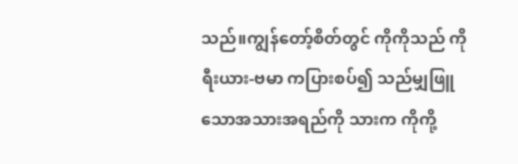သည်။ကျွန်တော့်စိတ်တွင် ကိုကိုသည် ကိုရီးယား-ဗမာ ကပြားစပ်၍ သည်မျှဖြူသောအသားအရည်ကို သားက ကိုကို့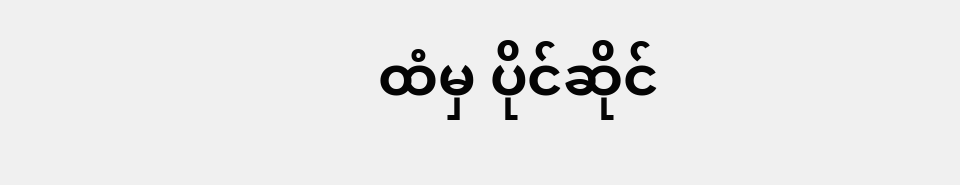ထံမှ ပိုင်ဆိုင်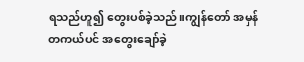ရသည်ဟူ၍ တွေးပစ်ခဲ့သည်။ကျွန်တော် အမှန်တကယ်ပင် အတွေးချော်ခဲ့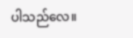ပါသည်လေ။